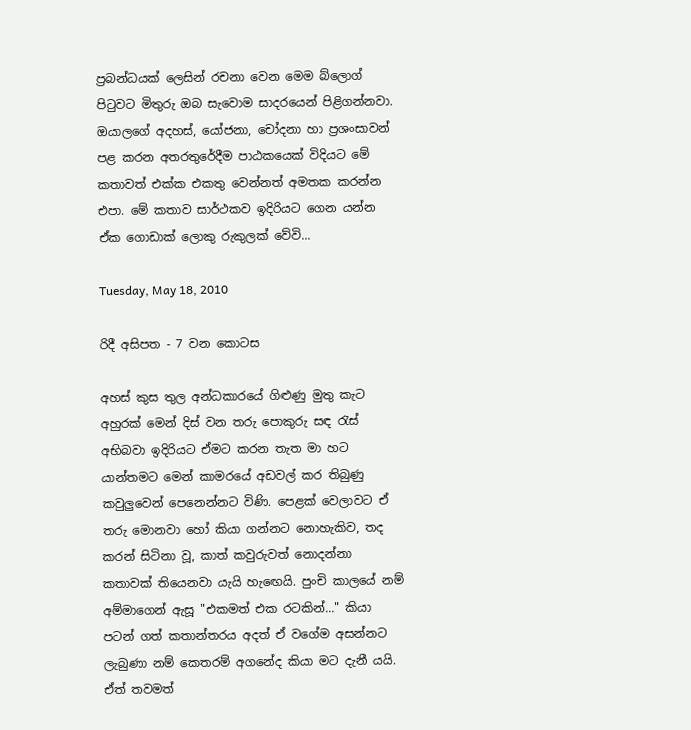ප්‍රබන්ධයක් ලෙසින් රචනා වෙන මෙම බ්ලොග් පිටුවට මිතුරු ඔබ සැවොම සාදරයෙන් පිළිගන්නවා. ඔයාලගේ අදහස්, යෝජනා, චෝදනා හා ප්‍රශංසාවන් පළ කරන අතරතුරේදීම පාඨකයෙක් විදියට මේ කතාවත් එක්ක එකතු වෙන්නත් අමතක කරන්න එපා. මේ කතාව සාර්ථකව ඉදිරියට ගෙන යන්න ඒක ගොඩාක් ලොකු රුකුලක් වේවි...

Tuesday, May 18, 2010

රිදී අසිපත - 7 වන කොටස

අහස් කුස තුල අන්ධකාරයේ ගිළුණු මුතු කැට අහුරක් මෙන් දිස් වන තරු පොකුරු සඳ රැස් අභිබවා ඉදිරියට ඒමට කරන තැත මා හට යාන්තමට මෙන් කාමරයේ අඩවල් කර තිබුණු කවුලුවෙන් පෙනෙන්නට විණි. පෙළක් වෙලාවට ඒ තරු මොනවා හෝ කියා ගන්නට නොහැකිව, තද කරන් සිටිනා වූ, කාත් කවුරුවත් නොදන්නා කතාවක් තියෙනවා යැයි හැඟෙයි. පුංචි කාලයේ නම් අම්මාගෙන් ඇසූ "එකමත් එක රටකින්..." කියා පටන් ගත් කතාන්තරය අදත් ඒ වගේම අසන්නට ලැබුණා නම් කෙතරම් අගනේද කියා මට දැනී යයි. ඒත් තවමත්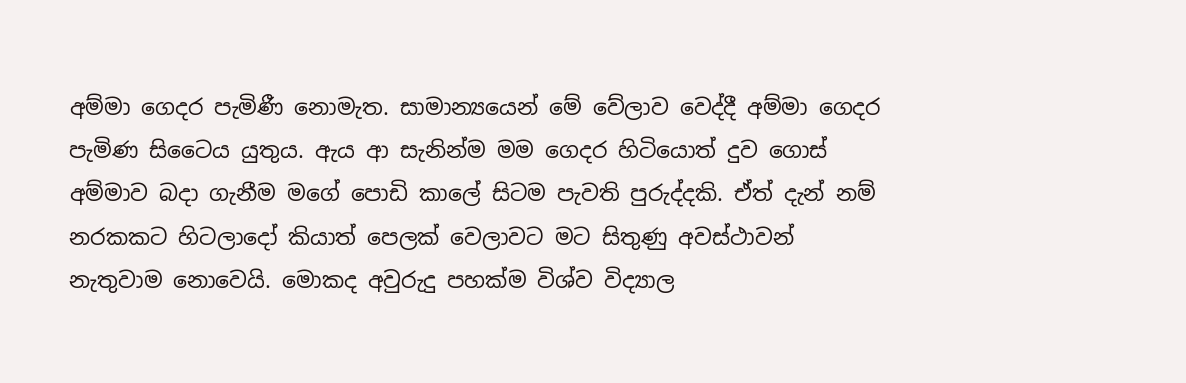අම්මා ගෙදර පැමිණී නොමැත. සාමාන්‍යයෙන් මේ වේලාව වෙද්දී අම්මා ගෙදර පැමිණ සිටෛය යුතුය. ඇය ආ සැනින්ම මම ගෙදර හිටියොත් දුව ගොස් අම්මාව බදා ගැනීම මගේ පොඩි කාලේ සිටම පැවති පුරුද්දකි. ඒත් දැන් නම් නරකකට හිටලාදෝ කියාත් පෙලක් වෙලාවට මට සිතුණු අවස්ථාවන් නැතුවාම නොවෙයි. මොකද අවුරුදු පහක්ම විශ්ව විද්‍යාල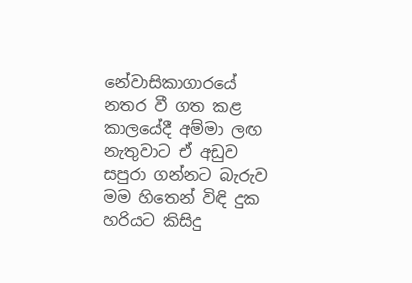නේවාසිකාගාරයේ නතර වී ගත කළ කාලයේදී අම්මා ලඟ නැතුවාට ඒ අඩුව සපුරා ගන්නට බැරුව මම හිතෙන් විඳි දුක හරියට කිසිදු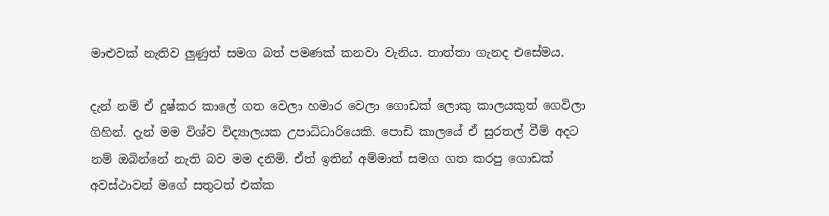මාළුවක් නැතිව ලුණුත් සමග බත් පමණක් කනවා වැනිය. තාත්තා ගැනද එසේමය.

දැන් නම් ඒ දුෂ්කර කාලේ ගත වෙලා හමාර වෙලා ගොඩක් ලොකු කාලයකුත් ගෙවිලා ගිහින්. දැන් මම විශ්ව විද්‍යාලයක උපාධිධාරියෙකි. පොඩි කාලයේ ඒ සුරතල් වීම් අදට නම් ඔබින්නේ නැති බව මම දනිමි. ඒත් ඉතින් අම්මාත් සමග ගත කරපු ගොඩක් අවස්ථාවන් මගේ සතුටත් එක්ක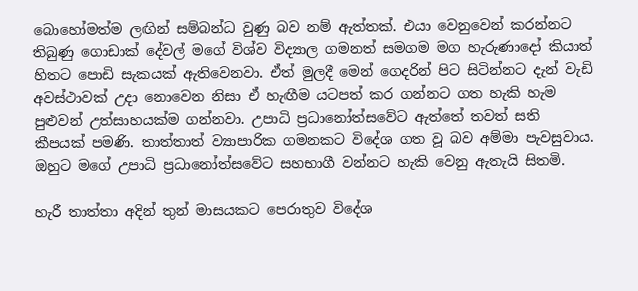බොහෝමත්ම ලඟින් සම්බන්ධ වුණු බව නම් ඇත්තක්. එයා වෙනුවෙන් කරන්නට තිබුණු ගොඩාක් දේවල් මගේ විශ්ව විද්‍යාල ගමනත් සමගම මග හැරුණාදෝ කියාත් හිතට පොඩි සැකයක් ඇතිවෙනවා. ඒත් මුලදී මෙන් ගෙදරින් පිට සිටින්නට දැන් වැඩි අවස්ථාවක් උදා නොවෙන නිසා ඒ හැඟීම යටපත් කර ගන්නට ගත හැකි හැම පුළුවන් උත්සාහයක්ම ගන්නවා. උපාධි ප්‍රධානෝත්සවේට ඇත්තේ තවත් සති කීපයක් පමණි. තාත්තාත් ව්‍යාපාරික ගමනකට විදේශ ගත වූ බව අම්මා පැවසුවාය. ඔහුට මගේ උපාධි ප්‍රධානෝත්සවේට සහභාගී වන්නට හැකි වෙනු ඇතැයි සිතමි.

හැරී තාත්තා අදින් තුන් මාසයකට පෙරාතුව විදේශ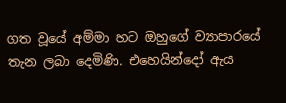ගත වූයේ අම්මා හට ඔහුගේ ව්‍යාපාරයේ තැන ලබා දෙමිණි. එහෙයින්දෝ ඇය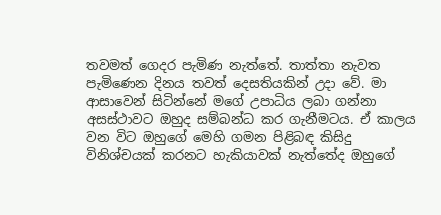තවමත් ගෙදර පැමිණ නැත්තේ. තාත්තා නැවත පැමිණෙන දිනය තවත් දෙසතියකින් උදා වේ. මා ආසාවෙන් සිටින්නේ මගේ උපාධිය ලබා ගන්නා අසස්ථාවට ඔහුද සම්බන්ධ කර ගැනීමටය. ඒ කාලය වන විට ඔහුගේ මෙහි ගමන පිළිබඳ කිසිදු විනිශ්චයක් කරනට හැකියාවක් නැත්තේද ඔහුගේ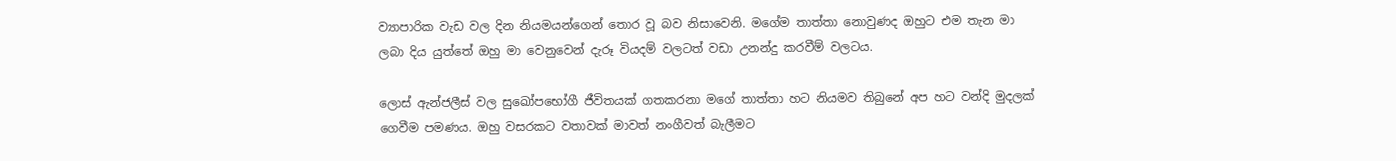ව්‍යාපාරික වැඩ වල දින නියමයන්ගෙන් තොර වූ බව නිසාවෙනි. මගේම තාත්තා නොවුණද ඔහුට එම තැන මා ලබා දිය යුත්තේ ඔහු මා වෙනුවෙන් දැරූ වියදම් වලටත් වඩා උනන්දු කරවීම් වලටය.

ලොස් ඇන්ජලීස් වල සුඛෝපභෝගී ජීවිතයක් ගතකරනා මගේ තාත්තා හට නියමව තිබුනේ අප හට වන්දි මුදලක් ගෙවීම පමණය. ඔහු වසරකට වතාවක් මාවත් නංගීවත් බැලීමට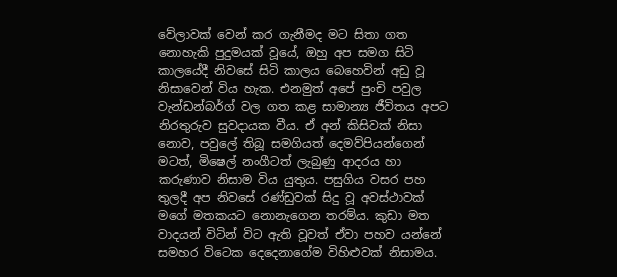වේලාවක් වෙන් කර ගැනීමද මට සිතා ගත නොහැකි පුදුමයක් වූයේ, ඔහු අප සමග සිටි කාලයේදී නිවසේ සිටි කාලය බෙහෙවින් අඩු වූ නිසාවෙන් විය හැක. එනමුත් අපේ පුංචි පවුල වැන්ඩන්බර්ග් වල ගත කළ සාමාන්‍ය ජීවිතය අපට නිරතුරුව සුවදායක වීය. ඒ අන් කිසිවක් නිසා නොව, පවුලේ තිබූ සමගියත් දෙමව්පියන්ගෙන් මටත්, මිෂෙල් නංගීටත් ලැබුණු ආදරය හා කරුණාව නිසාම විය යුතුය. පසුගිය වසර පහ තුලදී අප නිවසේ රණ්ඩුවක් සිදු වූ අවස්ථාවක් මගේ මතකයට නොනැගෙන තරම්ය. කුඩා මත වාදයන් විටින් විට ඇති වූවත් ඒවා පහව යන්නේ සමහර විටෙක දෙදෙනාගේම විහිළුවක් නිසාමය.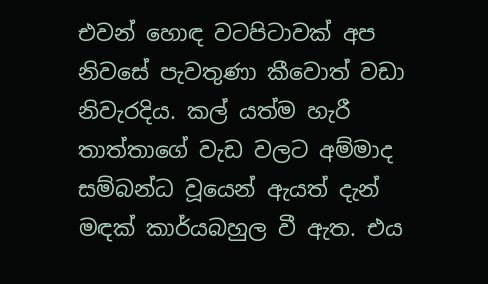එවන් හොඳ වටපිටාවක් අප නිවසේ පැවතුණා කීවොත් වඩා නිවැරදිය. කල් යත්ම හැරී තාත්තාගේ වැඩ වලට අම්මාද සම්බන්ධ වූයෙන් ඇයත් දැන් මඳක් කාර්යබහුල වී ඇත. එය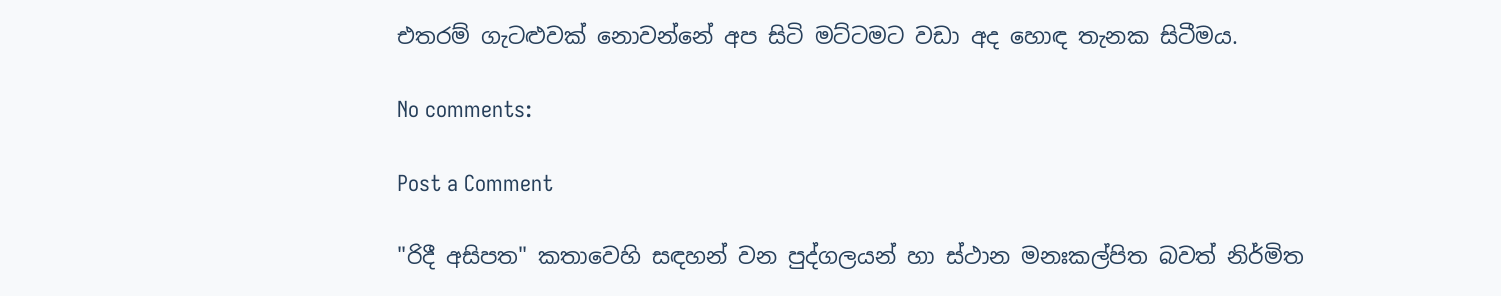එතරම් ගැටළුවක් නොවන්නේ අප සිටි මට්ටමට වඩා අද හොඳ තැනක සිටීමය.

No comments:

Post a Comment

"රිදී අසිපත" කතාවෙහි සඳහන් වන පුද්ගලයන් හා ස්ථාන මනඃකල්පිත බවත් නිර්මිත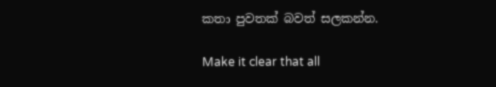කතා පුවතක් බවත් සලකන්න.

Make it clear that all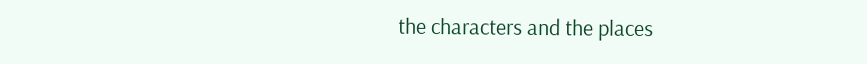the characters and the places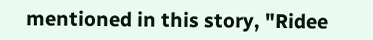mentioned in this story, "Ridee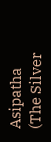Asipatha (The Silver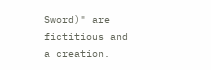Sword)" are fictitious and a creation.